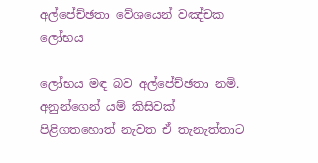අල්පේච්ඡතා වේශයෙන් වඤ්චක ලෝභය

ලෝභය මඳ බව අල්පේච්ඡතා නමි. අනුන්ගෙන් යම් කිසිවක් පිළිගතහොත් නැවත ඒ තැනැත්තාට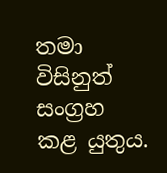තමා විසිනුත් සංග්‍ර‍හ කළ යුතුය.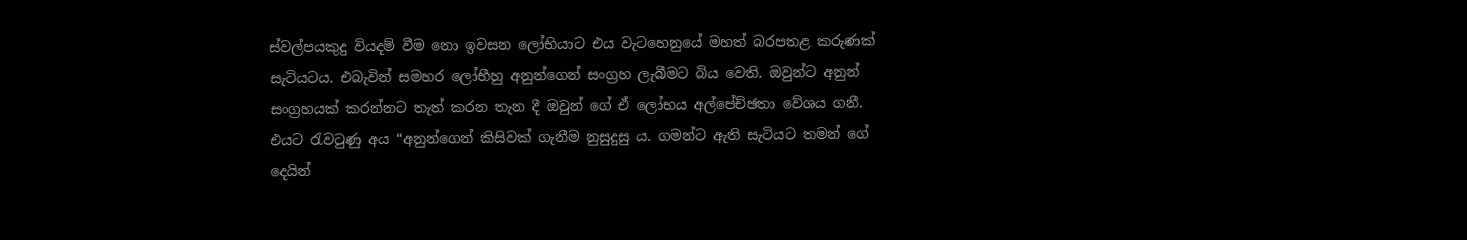ස්වල්පයකුදු වියදම් වීම නො ඉවසන ලෝභියාට එය වැටහෙනුයේ මහත් බරපතළ කරුණක් සැටියටය. එබැවින් සමහර ලෝභීහු අනුන්ගෙන් සංග්‍ර‍හ ලැබීමට බිය වෙති. ඔවුන්ට අනුන් සංග්‍ර‍හයක් කරන්නට තැත් කරන තැන දී ඔවුන් ගේ ඒ ලෝභය අල්පේච්ඡතා වේශය ගනී. එයට රැවටුණු අය “අනුන්ගෙන් කිසිවක් ගැනීම නුසුදුසු ය. ගමන්ට ඇති සැටියට තමන් ගේ දෙයින්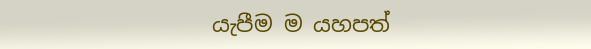යැපීම ම යහපත්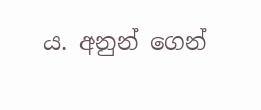ය. අනුන් ගෙන්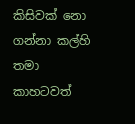කිසිවක් නො ගන්නා කල්හි තමා කාහටවත්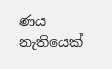ණය නැතියෙක්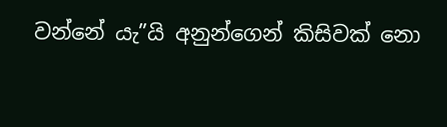වන්නේ යැ”යි අනුන්ගෙන් කිසිවක් නො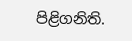පිළිගනිති.